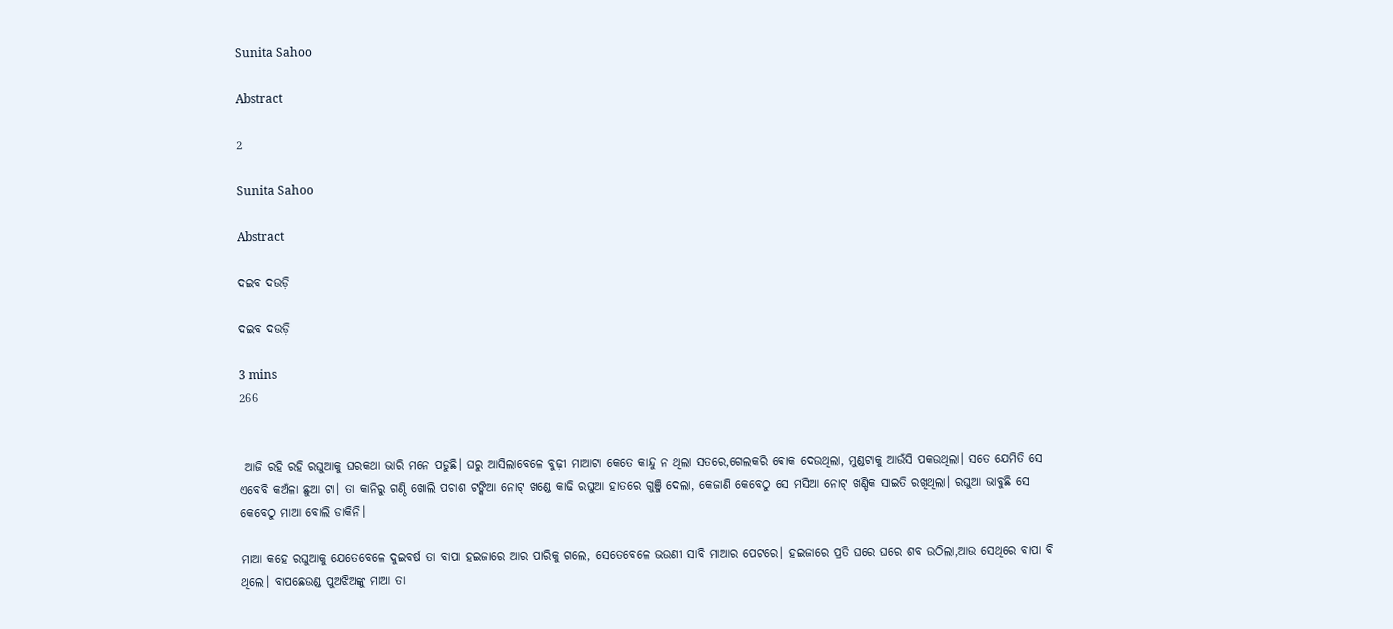Sunita Sahoo

Abstract

2

Sunita Sahoo

Abstract

ଦଇବ ଦଉଡ଼ି

ଦଇବ ଦଉଡ଼ି

3 mins
266


 ଆଜି ରହି ରହି ରଘୁଆକୁ ଘରକଥା ଭାରି ମନେ ପଡୁଛି। ଘରୁ ଆସିଲାବେଳେ ବୁଢ଼ୀ ମାଆଟା କେତେ କାନ୍ଦୁ ନ ଥିଲା ସତରେ,ଗେଲକରି ଵୋକ ଦେଉଥିଲା, ମୁଣ୍ଡଟାକୁ ଆଉଁସି ପକଉଥିଲା। ସତେ ଯେମିତି ସେ ଏବେବି କଅଁଳା ଛୁଆ ଟା। ତା କାନିରୁ ଗଣ୍ଠି ଖୋଲି ପଚାଶ ଟଙ୍କିଆ ନୋଟ୍ ଖଣ୍ଡେ କାଢି ରଘୁଆ ହାତରେ ଗୁଞ୍ଜି ଦେଲା, କେଜାଣି କେବେଠୁ ସେ ମସିଆ ନୋଟ୍ ଖଣ୍ଡିକ ସାଇତି ରଖିଥିଲା। ରଘୁଆ ଭାବୁଛି ସେ କେବେଠୁ ମାଆ ବୋଲି ଡାକିନି।

ମାଆ କହେ ରଘୁଆକୁ ଯେତେବେଳେ ଦୁଇବର୍ଷ ତା ବାପା ହଇଜାରେ ଆର ପାରିକୁ ଗଲେ, ସେତେବେଳେ ଭଉଣୀ ସାବି ମାଆର ପେଟରେ। ହଇଜାରେ ପ୍ରତି ଘରେ ଘରେ ଶବ ଉଠିଲା,ଆଉ ସେଥିରେ ବାପା ବି ଥିଲେ। ବାପଛେଉଣ୍ଡ ପୁଅଝିଅଙ୍କୁ ମାଆ ତା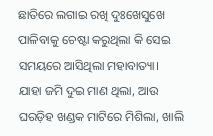ଛାତିରେ ଲଗାଇ ରଖି ଦୁଃଖେସୁଖେ ପାଳିବାକୁ ଚେଷ୍ଟା କରୁଥିଲା କି ସେଇ ସମୟରେ ଆସିଥିଲା ମହାବାତ୍ୟା। ଯାହା ଜମି ଦୁଇ ମାଣ ଥିଲା, ଆଉ ଘରଡ଼ିହ ଖଣ୍ଡକ ମାଟିରେ ମିଶିଲା, ଖାଲି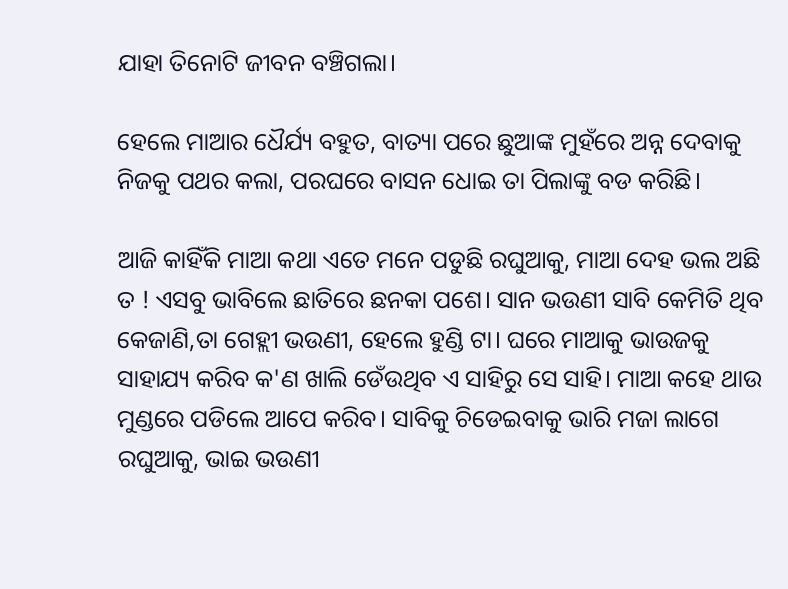ଯାହା ତିନୋଟି ଜୀବନ ବଞ୍ଚିଗଲା।

ହେଲେ ମାଆର ଧୈର୍ଯ୍ୟ ବହୁତ, ବାତ୍ୟା ପରେ ଛୁଆଙ୍କ ମୁହଁରେ ଅନ୍ନ ଦେବାକୁ ନିଜକୁ ପଥର କଲା, ପରଘରେ ବାସନ ଧୋଇ ତା ପିଲାଙ୍କୁ ବଡ କରିଛି।

ଆଜି କାହିଁକି ମାଆ କଥା ଏତେ ମନେ ପଡୁଛି ରଘୁଆକୁ, ମାଆ ଦେହ ଭଲ ଅଛି ତ ! ଏସବୁ ଭାବିଲେ ଛାତିରେ ଛନକା ପଶେ। ସାନ ଭଉଣୀ ସାବି କେମିତି ଥିବ କେଜାଣି,ତା ଗେହ୍ଲୀ ଭଉଣୀ, ହେଲେ ହୁଣ୍ଡି ଟା। ଘରେ ମାଆକୁ ଭାଉଜକୁ ସାହାଯ୍ୟ କରିବ କ'ଣ ଖାଲି ଡେଁଉଥିବ ଏ ସାହିରୁ ସେ ସାହି। ମାଆ କହେ ଥାଉ ମୁଣ୍ଡରେ ପଡିଲେ ଆପେ କରିବ। ସାବିକୁ ଚିଡେଇବାକୁ ଭାରି ମଜା ଲାଗେ ରଘୁଆକୁ, ଭାଇ ଭଉଣୀ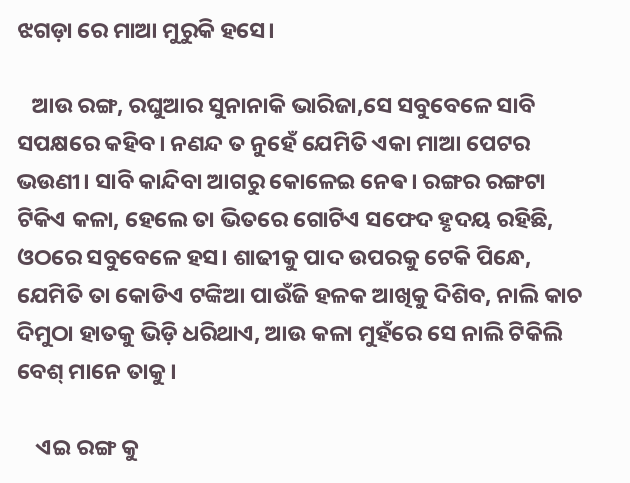ଝଗଡ଼ା ରେ ମାଆ ମୁରୁକି ହସେ।

   ଆଉ ରଙ୍ଗ, ରଘୁଆର ସୁନାନାକି ଭାରିଜା,ସେ ସବୁବେଳେ ସାବି ସପକ୍ଷରେ କହିବ। ନଣନ୍ଦ ତ ନୁହେଁ ଯେମିତି ଏକା ମାଆ ପେଟର ଭଉଣୀ। ସାବି କାନ୍ଦିବା ଆଗରୁ କୋଳେଇ ନେଵ। ରଙ୍ଗର ରଙ୍ଗଟା ଟିକିଏ କଳା, ହେଲେ ତା ଭିତରେ ଗୋଟିଏ ସଫେଦ ହୃଦୟ ରହିଛି, ଓଠରେ ସବୁବେଳେ ହସ। ଶାଢୀକୁ ପାଦ ଉପରକୁ ଟେକି ପିନ୍ଧେ, ଯେମିତି ତା କୋଡିଏ ଟଙ୍କିଆ ପାଉଁଜି ହଳକ ଆଖିକୁ ଦିଶିବ, ନାଲି କାଚ ଦିମୁଠା ହାତକୁ ଭିଡ଼ି ଧରିଥାଏ, ଆଉ କଳା ମୁହଁରେ ସେ ନାଲି ଟିକିଲି ବେଶ୍ ମାନେ ତାକୁ।

    ଏଇ ରଙ୍ଗ କୁ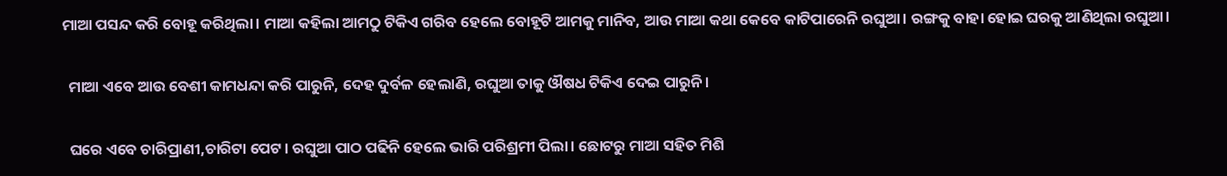ମାଆ ପସନ୍ଦ କରି ବୋହୂ କରିଥିଲା। ମାଆ କହିଲା ଆମଠୁ ଟିକିଏ ଗରିବ ହେଲେ ବୋହୂଟି ଆମକୁ ମାନିବ, ଆଉ ମାଆ କଥା କେବେ କାଟିପାରେନି ରଘୁଆ। ରଙ୍ଗକୁ ବାହା ହୋଇ ଘରକୁ ଆଣିଥିଲା ରଘୁଆ।

  ମାଆ ଏବେ ଆଉ ବେଶୀ କାମଧନ୍ଦା କରି ପାରୁନି, ଦେହ ଦୁର୍ବଳ ହେଲାଣି, ରଘୁଆ ତାକୁ ଔଷଧ ଟିକିଏ ଦେଇ ପାରୁନି।

  ଘରେ ଏବେ ଚାରିପ୍ରାଣୀ,ଚାରିଟା ପେଟ। ରଘୁଆ ପାଠ ପଢିନି ହେଲେ ଭାରି ପରିଶ୍ରମୀ ପିଲା। ଛୋଟରୁ ମାଆ ସହିତ ମିଶି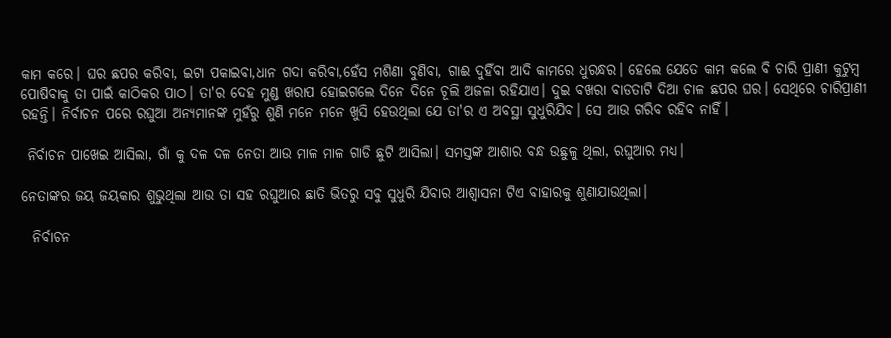କାମ କରେ। ଘର ଛପର କରିବା, ଇଟା ପକାଇବା,ଧାନ ଗଦା କରିବା,ହେଁସ ମଶିଣା ବୁଣିବା, ଗାଈ ଦୁହିଁବା ଆଦି କାମରେ ଧୁରନ୍ଧର। ହେଲେ ଯେତେ କାମ କଲେ ବି ଚାରି ପ୍ରାଣୀ କୁଟୁମ୍ବ ପୋଷିବାକୁ ତା ପାଇଁ କାଠିକର ପାଠ। ତା'ର ଦେହ ମୁଣ୍ଡ ଖରାପ ହୋଇଗଲେ ଦିନେ ଦିନେ ଚୂଲି ଅଜଳା ରହିଯାଏ। ଦୁଇ ବଖରା ବାଡତାଟି ଦିଆ ଚାଳ ଛପର ଘର। ସେଥିରେ ଚାରିପ୍ରାଣୀ ରହନ୍ତି। ନିର୍ବାଚନ ପରେ ରଘୁଆ ଅନ୍ୟମାନଙ୍କ ମୁହଁରୁ ଶୁଣି ମନେ ମନେ ଖୁସି ହେଉଥିଲା ଯେ ତା'ର ଏ ଅବସ୍ଥା ସୁଧୁରିଯିବ। ସେ ଆଉ ଗରିବ ରହିବ ନାହିଁ।

 ନିର୍ବାଚନ ପାଖେଇ ଆସିଲା, ଗାଁ କୁ ଦଳ ଦଳ ନେତା ଆଉ ମାଳ ମାଳ ଗାଡି ଛୁଟି ଆସିଲା। ସମସ୍ତଙ୍କ ଆଶାର ବନ୍ଧ ଉଛୁଳୁ ଥିଲା, ରଘୁଆର ମଧ୍ୟ।

ନେତାଙ୍କର ଜୟ ଜୟକାର ଶୁଭୁଥିଲା ଆଉ ତା ସହ ରଘୁଆର ଛାତି ଭିତରୁ ସବୁ ସୁଧୁରି ଯିବାର ଆଶ୍ଵାସନା ଟିଏ ବାହାରକୁ ଶୁଣାଯାଉଥିଲା।

  ନିର୍ବାଚନ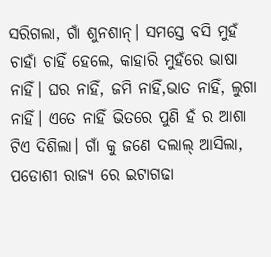ସରିଗଲା, ଗାଁ ଶୁନଶାନ୍। ସମସ୍ତେ ବସି ମୁହଁ ଚାହାଁ ଚାହିଁ ହେଲେ, କାହାରି ମୁହଁରେ ଭାଷା ନାହିଁ। ଘର ନାହିଁ, ଜମି ନାହିଁ,ଭାତ ନାହିଁ, ଲୁଗା ନାହିଁ। ଏତେ ନାହିଁ ଭିତରେ ପୁଣି ହଁ ର ଆଶା ଟିଏ ଦିଶିଲା। ଗାଁ କୁ ଜଣେ ଦଲାଲ୍ ଆସିଲା, ପଡୋଶୀ ରାଜ୍ୟ ରେ ଇଟାଗଢା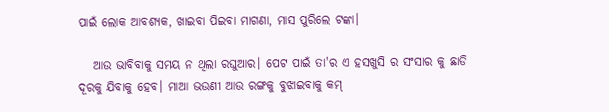ପାଇଁ ଲୋକ ଆବଶ୍ୟକ, ଖାଇବା ପିଇବା ମାଗଣା, ମାସ ପୁରିଲେ ଟଙ୍କା।

   ଆଉ ଭାବିବାକୁ ସମୟ ନ ଥିଲା ରଘୁଆର। ପେଟ ପାଇଁ ତା'ର ଏ ହସଖୁସି ର ସଂସାର କୁ ଛାଡି ଦୂରକୁ ଯିବାକୁ ହେବ। ମାଆ ଭଉଣୀ ଆଉ ରଙ୍ଗକୁ ବୁଝାଇବାକୁ କମ୍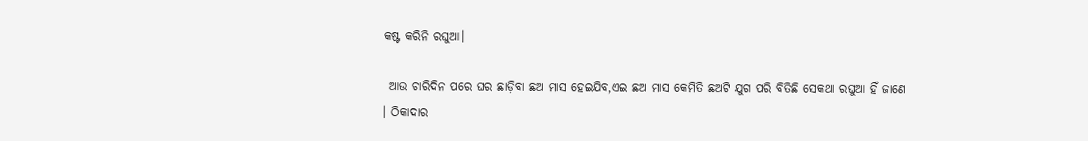କଷ୍ଟ କରିନି ରଘୁଆ।

 ଆଉ ଚାରିଦିନ ପରେ ଘର ଛାଡ଼ିବା ଛଅ ମାସ ହେଇଯିବ,ଏଇ ଛଅ ମାସ କେମିତି ଛଅଟି ଯୁଗ ପରି ବିତିଛି ସେକଥା ରଘୁଆ ହିଁ ଜାଣେ । ଠିକାଦାର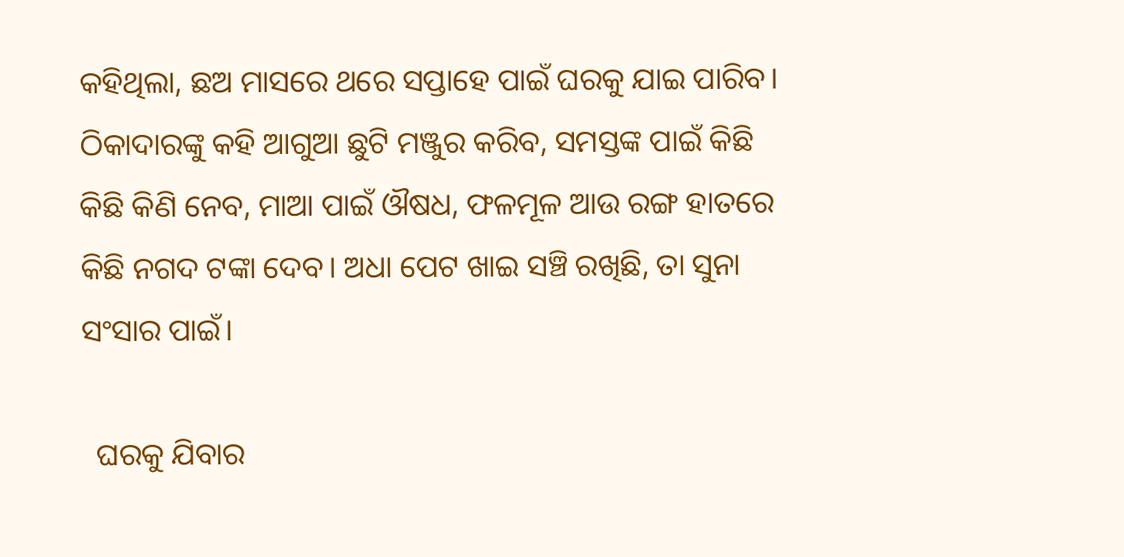କହିଥିଲା, ଛଅ ମାସରେ ଥରେ ସପ୍ତାହେ ପାଇଁ ଘରକୁ ଯାଇ ପାରିବ। ଠିକାଦାରଙ୍କୁ କହି ଆଗୁଆ ଛୁଟି ମଞ୍ଜୁର କରିବ, ସମସ୍ତଙ୍କ ପାଇଁ କିଛି କିଛି କିଣି ନେବ, ମାଆ ପାଇଁ ଔଷଧ, ଫଳମୂଳ ଆଉ ରଙ୍ଗ ହାତରେ କିଛି ନଗଦ ଟଙ୍କା ଦେବ। ଅଧା ପେଟ ଖାଇ ସଞ୍ଚି ରଖିଛି, ତା ସୁନା ସଂସାର ପାଇଁ।

  ଘରକୁ ଯିବାର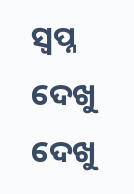ସ୍ବପ୍ନ ଦେଖୁ ଦେଖୁ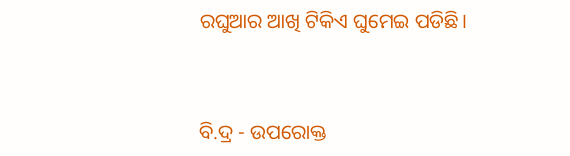ରଘୁଆର ଆଖି ଟିକିଏ ଘୁମେଇ ପଡିଛି।


ବି.ଦ୍ର - ଉପରୋକ୍ତ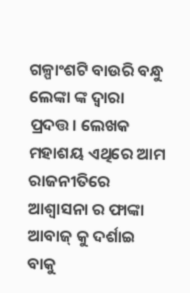ଗଳ୍ପାଂଶଟି ବାଉରି ବନ୍ଧୁ ଲେଙ୍କା ଙ୍କ ଦ୍ଵାରା ପ୍ରଦତ୍ତ। ଲେଖକ ମହାଶୟ ଏଥିରେ ଆମ ରାଜନୀତିରେ ଆଶ୍ଵାସନା ର ଫାଙ୍କା ଆବାଜ୍ କୁ ଦର୍ଶାଇ ବାକୁ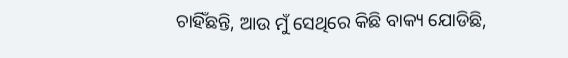ଚାହିଁଛନ୍ତି, ଆଉ ମୁଁ ସେଥିରେ କିଛି ବାକ୍ୟ ଯୋଡିଛି,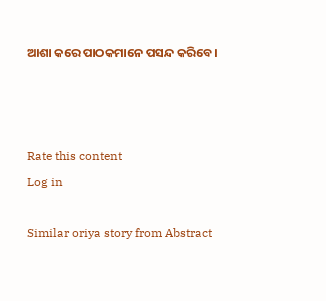ଆଶା କରେ ପାଠକମାନେ ପସନ୍ଦ କରିବେ।



Rate this content
Log in

Similar oriya story from Abstract